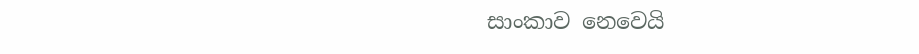සාංකාව නෙවෙයි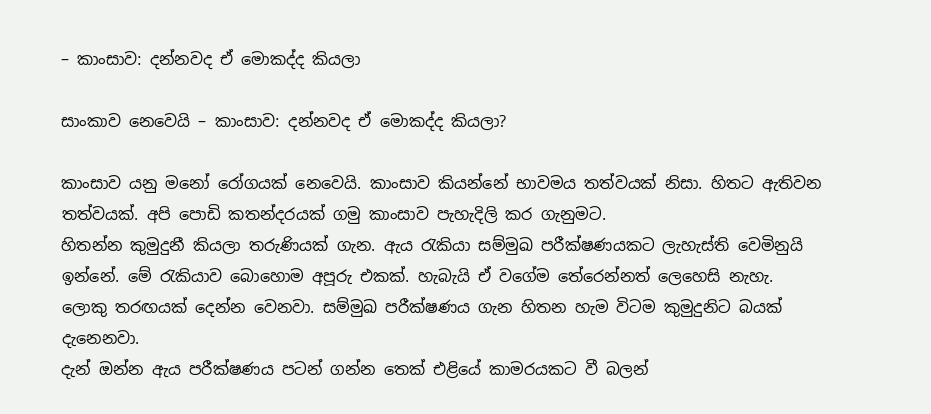– කාංසාව: දන්නවද ඒ මොකද්ද කියලා

සාංකාව නෙවෙයි – කාංසාව: දන්නවද ඒ මොකද්ද කියලා?

කාංසාව යනු මනෝ රෝගයක් නෙවෙයි. කාංසාව කියන්නේ භාවමය තත්වයක් නිසා. හිතට ඇතිවන තත්වයක්. අපි පොඩි කතන්දරයක් ගමු කාංසාව පැහැදිලි කර ගැනුමට.
හිතන්න කුමුදුනී කියලා තරුණියක් ගැන. ඇය රැකියා සම්මුඛ පරීක්ෂණයකට ලැහැස්ති වෙමිනුයි ඉන්නේ. මේ රැකියාව බොහොම අපූරු එකක්. හැබැයි ඒ වගේම තේරෙන්නත් ලෙහෙසි නැහැ. ලොකු තරඟයක් දෙන්න වෙනවා. සම්මුඛ පරීක්ෂණය ගැන හිතන හැම විටම කුමුදුනිට බයක් දැනෙනවා.
දැන් ඔන්න ඇය පරීක්ෂණය පටන් ගන්න තෙක් එළියේ කාමරයකට වී බලන්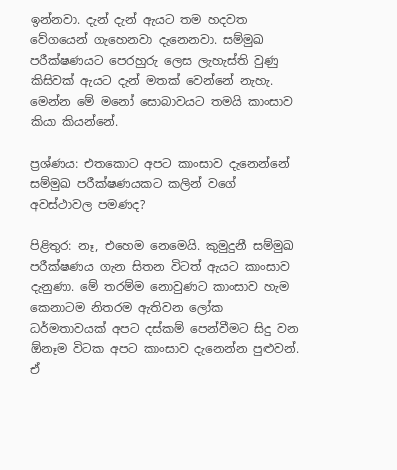ඉන්නවා. දැන් දැන් ඇයට තම හදවත වේගයෙන් ගැහෙනවා දැනෙනවා. සම්මුඛ පරීක්ෂණයට පෙරහුරු ලෙස ලැහැස්ති වුණු කිසිවක් ඇයට දැන් මතක් වෙන්නේ නැහැ. මෙන්න මේ මනෝ සොබාවයට තමයි කාංසාව කියා කියන්නේ.

ප්‍රශ්ණය: එතකොට අපට කාංසාව දැනෙන්නේ සම්මුඛ පරීක්ෂණයකට කලින් වගේ අවස්ථාවල පමණද?

පිළිතුර: නෑ, එහෙම නෙමෙයි. කුමුදුනී සම්මුඛ පරීක්ෂණය ගැන සිතන විටත් ඇයට කාංසාව දැනුණා. මේ තරම්ම නොවුණට කාංසාව හැම කෙනාටම නිතරම ඇතිවන ලෝක ධර්මතාවයක් අපට දස්කම් පෙන්වීමට සිදු වන ඕනෑම විටක අපට කාංසාව දැනෙන්න පුළුවන්. ඒ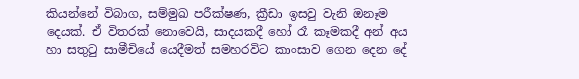කියන්නේ විබාග, සම්මුඛ පරීක්ෂණ, ක්‍රීඩා ඉසවු වැනි ඔනෑම දෙයක්. ඒ විතරක් නොවෙයි, සාදයකදී හෝ රෑ කෑමකදී අන් අය හා සතුටු සාමීචියේ යෙදීමත් සමහරවිට කාංසාව ගෙන දෙන දේ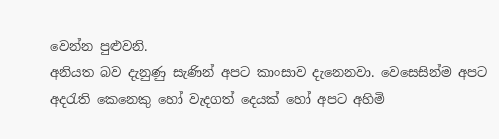වෙන්න පුළුවනි.
අනියත බව දැනුණු සැණින් අපට කාංසාව දැනෙනවා. වෙසෙසින්ම අපට අදරැති කෙනෙකු හෝ වැදගත් දෙයක් හෝ අපට අහිමි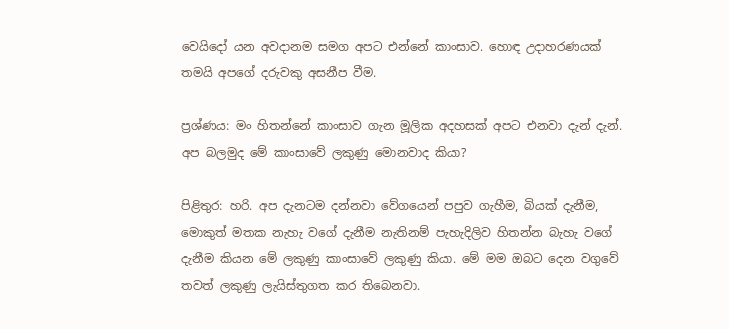වෙයිදෝ යන අවදානම සමග අපට එන්නේ කාංසාව. හොඳ උදාහරණයක් තමයි අපගේ දරුවකු අසනීප වීම.

ප්‍රශ්ණය: මං හිතන්නේ කාංසාව ගැන මූලික අදහසක් අපට එනවා දැන් දැන්. අප බලමුද මේ කාංසාවේ ලකුණු මොනවාද කියා?

පිළිතුර: හරි. අප දැනටම දන්නවා වේගයෙන් පපුව ගැහීම, බියක් දැනීම, මොකුත් මතක නැහැ වගේ දැනීම නැතිනම් පැහැදිලිව හිතන්න බැහැ වගේ දැනීම කියන මේ ලකුණු කාංසාවේ ලකුණු කියා. මේ මම ඔබට දෙන වගුවේ තවත් ලකුණු ලැයිස්තුගත කර තිබෙනවා.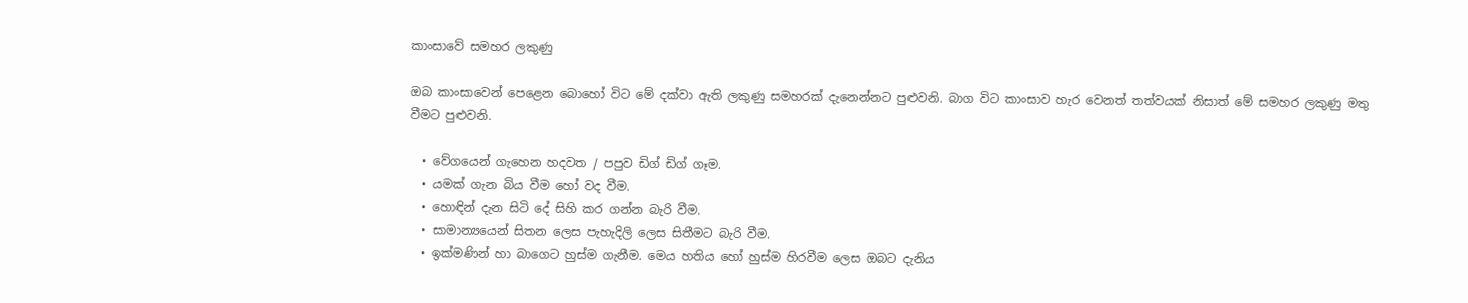කාංසාවේ සමහර ලකුණු

ඔබ කාංසාවෙන් පෙළෙන බොහෝ විට මේ දක්වා ඇති ලකුණු සමහරක් දැනෙන්නට පුළුවනි. බාග විට කාංසාව හැර වෙනත් තත්වයක් නිසාත් මේ සමහර ලකුණු මතු වීමට පුළුවනි.

  • වේගයෙන් ගැහෙන හදවත / පපුව ඩිග් ඩිග් ගෑම.
  • යමක් ගැන බිය වීම හෝ වද වීම.
  • හොඳින් දැන සිටි දේ සිහි කර ගන්න බැරි වීම.
  • සාමාන්‍යයෙන් සිතන ලෙස පැහැදිලි ලෙස සිතීමට බැරි වීම.
  • ඉක්මණින් හා බාගෙට හුස්ම ගැනීම. මෙය හතිය හෝ හුස්ම හිරවීම ලෙස ඔබට දැනිය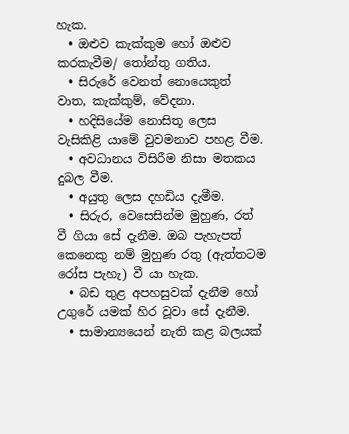හැක.
  • ඔළුව කැක්කුම හෝ ඔළුව කරකැවීම/ තෝන්තු ගතිය.
  • සිරුරේ වෙනත් නොයෙකුත් වාත, කැක්කුම්, වේදනා.
  • හදිසියේම නොසිතූ ලෙස වැසිකිළි යාමේ වුවමනාව පහළ වීම.
  • අවධානය විසිරීම නිසා මතකය දුබල වීම.
  • අයුතු ලෙස දහඩිය දැමීම.
  • සිරුර, වෙසෙසින්ම මුහුණ, රත් වී ගියා සේ දැනීම. ඔබ පැහැපත් කෙනෙකු නම් මුහුණ රතු (ඇත්තටම රෝස පැහැ) වී යා හැක.
  • බඩ තුළ අපහසුවක් දැනීම හෝ උගුරේ යමක් හිර වූවා සේ දැනීම.
  • සාමාන්‍යයෙන් නැති කළ බලයක්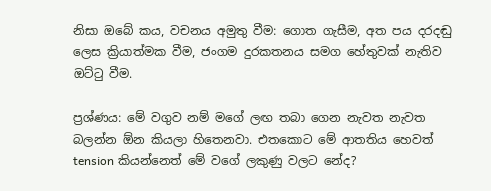නිසා ඔබේ කය, වචනය අමුතු වීම: ගොත ගැසීම, අත පය දරදඬු ලෙස ක්‍රියාත්මක වීම, ජංගම දුරකතනය සමග හේතුවක් නැතිව ඔට්ටු වීම.

ප්‍රශ්ණය: මේ වගුව නම් මගේ ලඟ තබා ගෙන නැවත නැවත බලන්න ඕන කියලා හිතෙනවා. එතකොට මේ ආතතිය හෙවත් tension කියන්නෙත් මේ වගේ ලකුණු වලට නේද?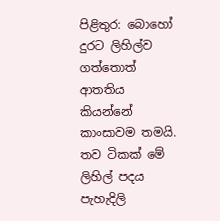පිළිතුර: බොහෝ දුරට ලිහිල්ව ගත්තොත් ආතතිය කියන්නේ කාංසාවම තමයි. තව ටිකක් මේ ලිහිල් පදය පැහැදිලි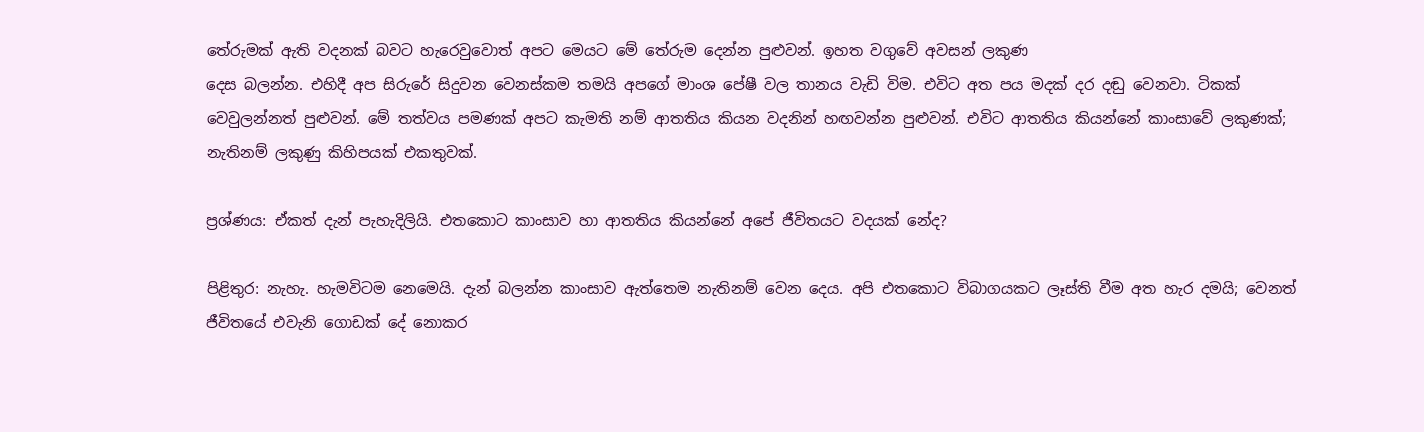තේරුමක් ඇති වදනක් බවට හැරෙවුවොත් අපට මෙයට මේ තේරුම දෙන්න පුළුවන්. ඉහත වගුවේ අවසන් ලකුණ
දෙස බලන්න. එහිදී අප සිරුරේ සිදුවන වෙනස්කම තමයි අපගේ මාංශ පේෂී වල තානය වැඩි විම. එවිට අත පය මදක් දර දඬු වෙනවා. ටිකක් වෙවුලන්නත් පුළුවන්. මේ තත්වය පමණක් අපට කැමති නම් ආතතිය කියන වදනින් හඟවන්න පුළුවන්. එවිට ආතතිය කියන්නේ කාංසාවේ ලකුණක්; නැතිනම් ලකුණු කිහිපයක් එකතුවක්.

ප්‍රශ්ණය: ඒකත් දැන් පැහැදිලියි. එතකොට කාංසාව හා ආතතිය කියන්නේ අපේ ජීවිතයට වදයක් නේද?

පිළිතුර: නැහැ. හැමවිටම නෙමෙයි. දැන් බලන්න කාංසාව ඇත්තෙම නැතිනම් වෙන දෙය. අපි එතකොට විබාගයකට ලෑස්ති වීම අත හැර දමයි; වෙනත් ජීවිතයේ එවැනි ගොඩක් දේ නොකර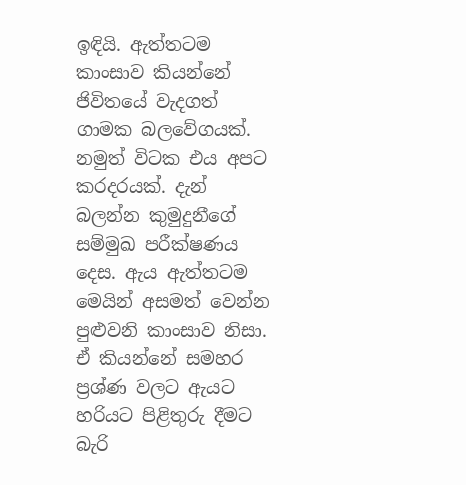ඉඳියි. ඇත්තටම කාංසාව කියන්නේ ජිවිතයේ වැදගත් ගාමක බලවේගයක්.
නමුත් විටක එය අපට කරදරයක්. දැන් බලන්න කුමුදුනීගේ සම්මුඛ පරීක්ෂණය දෙස. ඇය ඇත්තටම මෙයින් අසමත් වෙන්න පුළුවනි කාංසාව නිසා. ඒ කියන්නේ සමහර ප්‍රශ්ණ වලට ඇයට හරියට පිළිතුරු දීමට බැරි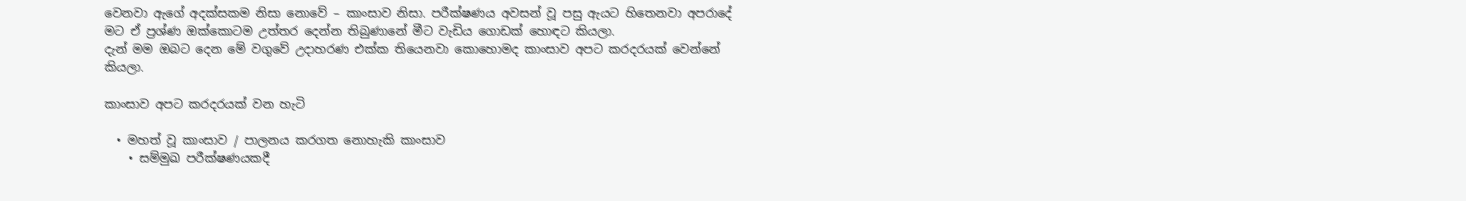වෙනවා ඇගේ අදක්සකම නිසා නොවේ – කාංසාව නිසා. පරීක්ෂණය අවසන් වූ පසු ඇයට හිතෙනවා අපරාදේ මට ඒ ප්‍රශ්ණ ඔක්කොටම උත්තර දෙන්න තිබුණානේ මීට වැඩිය ගොඩක් හොඳට කියලා.
දැන් මම ඔබට දෙන මේ වගුවේ උදාහරණ එක්ක තියෙනවා කොහොමද කාංසාව අපට කරදරයක් වෙන්නේ කියලා.

කාංසාව අපට කරදරයක් වන හැටි

  • මහත් වූ කාංසාව / පාලනය කරගත නොහැකි කාංසාව
    • සම්මුඛ පරීක්ෂණයකදී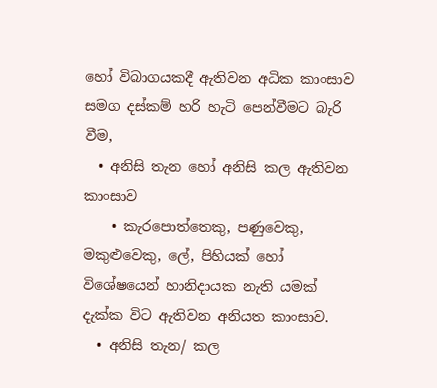හෝ විබාගයකදී ඇතිවන අධික කාංසාව සමග දස්කම් හරි හැටි පෙන්වීමට බැරි වීම,
  • අනිසි තැන හෝ අනිසි කල ඇතිවන කාංසාව
    • කැරපොත්තෙකු, පණුවෙකු, මකුළුවෙකු, ලේ, පිහියක් හෝ විශේෂයෙන් හානිදායක නැති යමක් දැක්ක විට ඇතිවන අනියත කාංසාව.
  • අනිසි තැන/ කල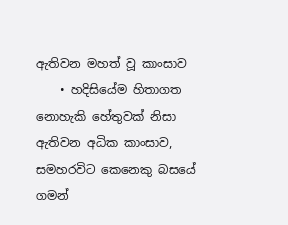ඇතිවන මහත් වූ කාංසාව
    • හදිසියේම හිතාගත නොහැකි හේතුවක් නිසා ඇතිවන අධික කාංසාව, සමහරවිට කෙනෙකු බසයේ ගමන්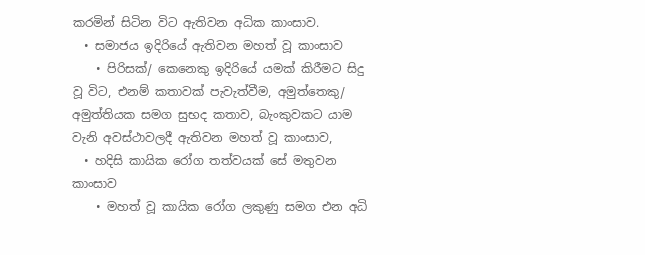කරමින් සිටින විට ඇතිවන අධික කාංසාව.
  • සමාජය ඉදිරියේ ඇතිවන මහත් වූ කාංසාව
    • පිරිසක්/ කෙනෙකු ඉදිරියේ යමක් කිරීමට සිදු වූ විට, එනම් කතාවක් පැවැත්වීම, අමුත්තෙකු/ අමුත්තියක සමග සුභද කතාව, බැංකුවකට යාම වැනි අවස්ථාවලදී ඇතිවන මහත් වූ කාංසාව,
  • හදිසි කායික රෝග තත්වයක් සේ මතුවන කාංසාව
    • මහත් වූ කායික රෝග ලකුණු සමග එන අධි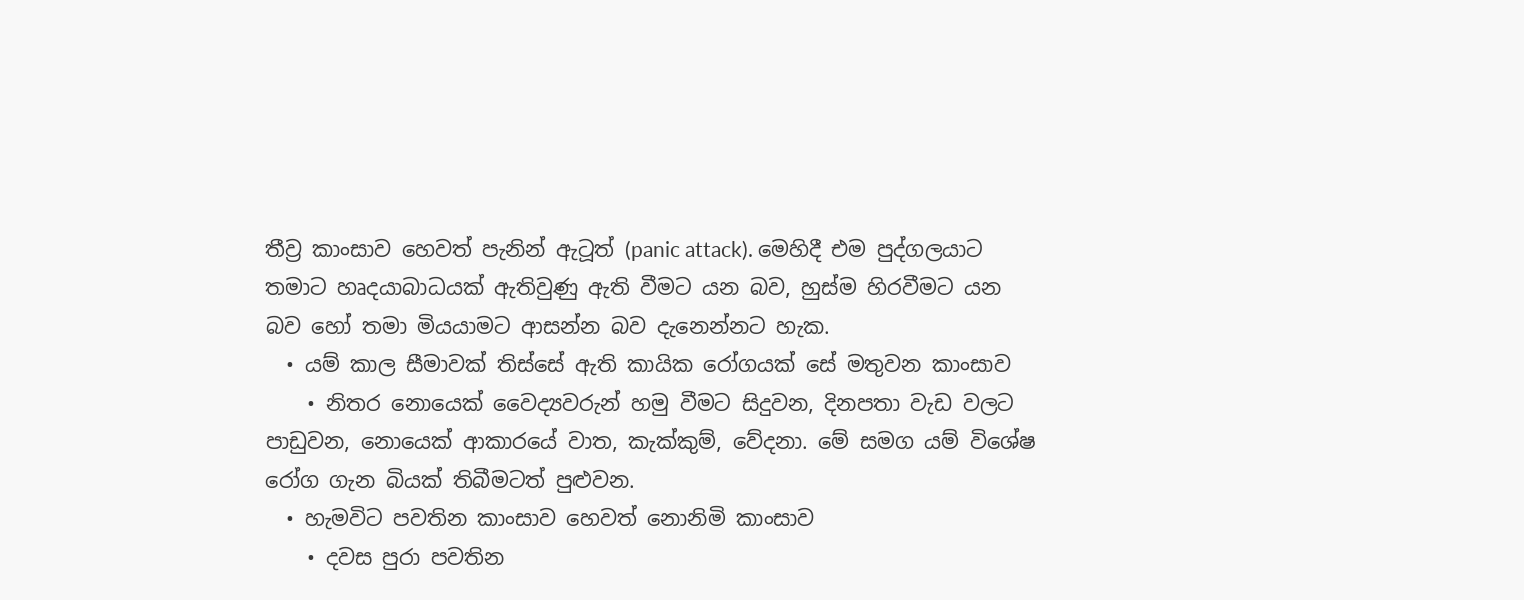තීව්‍ර කාංසාව හෙවත් පැනින් ඇටූත් (panic attack). මෙහිදී එම පුද්ගලයාට තමාට හෘදයාබාධයක් ඇතිවුණු ඇති වීමට යන බව, හුස්ම හිරවීමට යන බව හෝ තමා මියයාමට ආසන්න බව දැනෙන්නට හැක.
  • යම් කාල සීමාවක් තිස්සේ ඇති කායික රෝගයක් සේ මතුවන කාංසාව
    • නිතර නොයෙක් වෛද්‍යවරුන් හමු වීමට සිදුවන, දිනපතා වැඩ වලට පාඩුවන, නොයෙක් ආකාරයේ වාත, කැක්කුම්, වේදනා. මේ සමග යම් විශේෂ රෝග ගැන බියක් තිබීමටත් පුළුවන.
  • හැමවිට පවතින කාංසාව හෙවත් නොනිමි කාංසාව
    • දවස පුරා පවතින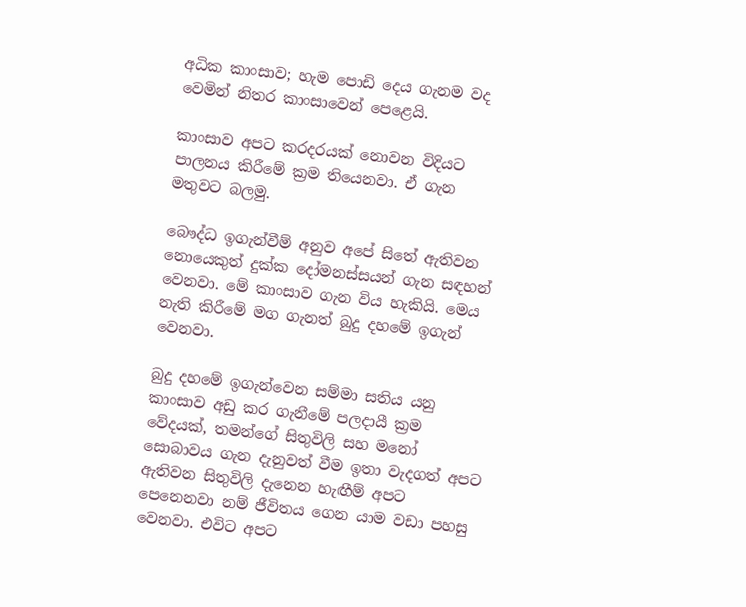අධික කාංසාව; හැම පොඩි දෙය ගැනම වද වෙමින් නිතර කාංසාවෙන් පෙළෙයි.

කාංසාව අපට කරදරයක් නොවන විදියට පාලනය කිරීමේ ක්‍රම තියෙනවා. ඒ ගැන මතුවට බලමු.

බෞද්ධ ඉගැන්වීම් අනුව අපේ සිතේ ඇතිවන නොයෙකුත් දුක්ක දෝමනස්සයන් ගැන සඳහන් වෙනවා. මේ කාංසාව ගැන විය හැකියි. මෙය නැති කිරීමේ මග ගැනත් බුදු දහමේ ඉගැන් වෙනවා.

බුදු දහමේ ඉගැන්වෙන සම්මා සතිය යනු කාංසාව අඩු කර ගැනීමේ පලදායී ක්‍රම වේදයක්, තමන්ගේ සිතුවිලි සහ මනෝ සොබාවය ගැන දැනුවත් වීම ඉතා වැදගත් අපට ඇතිවන සිතුවිලි දැනෙන හැඟීම් අපට පෙනෙනවා නම් ජීවිතය ගෙන යාම වඩා පහසු වෙනවා. එවිට අපට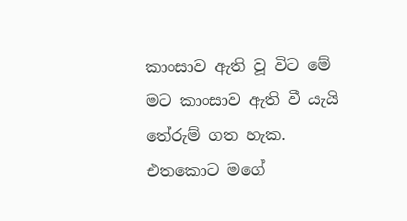කාංසාව ඇති වූ විට මේ මට කාංසාව ඇති වී යැයි තේරුම් ගත හැක. එතකොට මගේ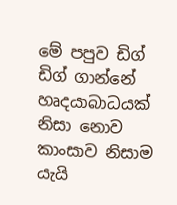මේ පපුව ඩිග් ඩිග් ගාන්නේ හෘදයාබාධයක් නිසා නොව කාංසාව නිසාම යැයි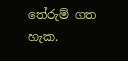තේරුම් ගත හැක.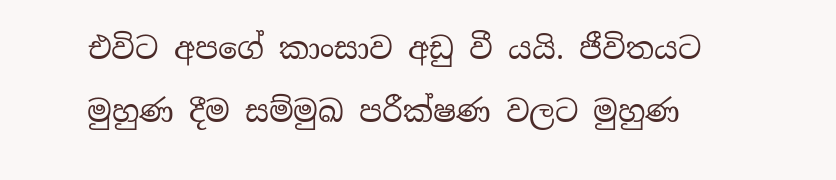එවිට අපගේ කාංසාව අඩු වී යයි. ජීවිතයට මුහුණ දීම සම්මුඛ පරීක්ෂණ වලට මුහුණ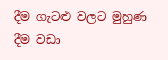දීම ගැටළු වලට මුහුණ දීම වඩා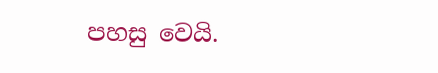පහසු වෙයි.